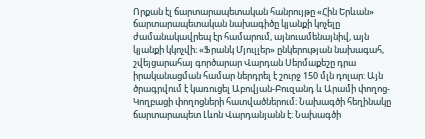Որքան էլ ճարտարապետական հանրույթը «Հին Երևան» ճարտարապետական նախագիծը կյանքի կոչելը ժամանակավրեպ էր համարում, այնուամենայնիվ, այն կյանքի կկոչվի։ «Ֆրանկ Մյուլլեր» ընկերության նախագահ, շվեյցարահայ գործարար Վարդան Սերմաքեշը դրա իրականացման համար ներդրել է շուրջ 150 մլն դոլար: Այն ծրագրվում է կառուցել Աբովյան-Բուզանդ և Արամի փողոց-Կողբացի փողոցների հատվածներում։ Նախագծի հեղինակը ճարտարապետ Լևոն Վարդանյանն է։ Նախագծի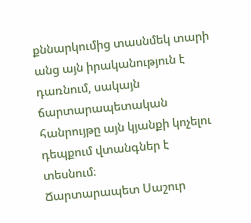քննարկումից տասնմեկ տարի անց այն իրականություն է դառնում, սակայն ճարտարապետական հանրույթը այն կյանքի կոչելու դեպքում վտանգներ է տեսնում։
Ճարտարապետ Սաշուր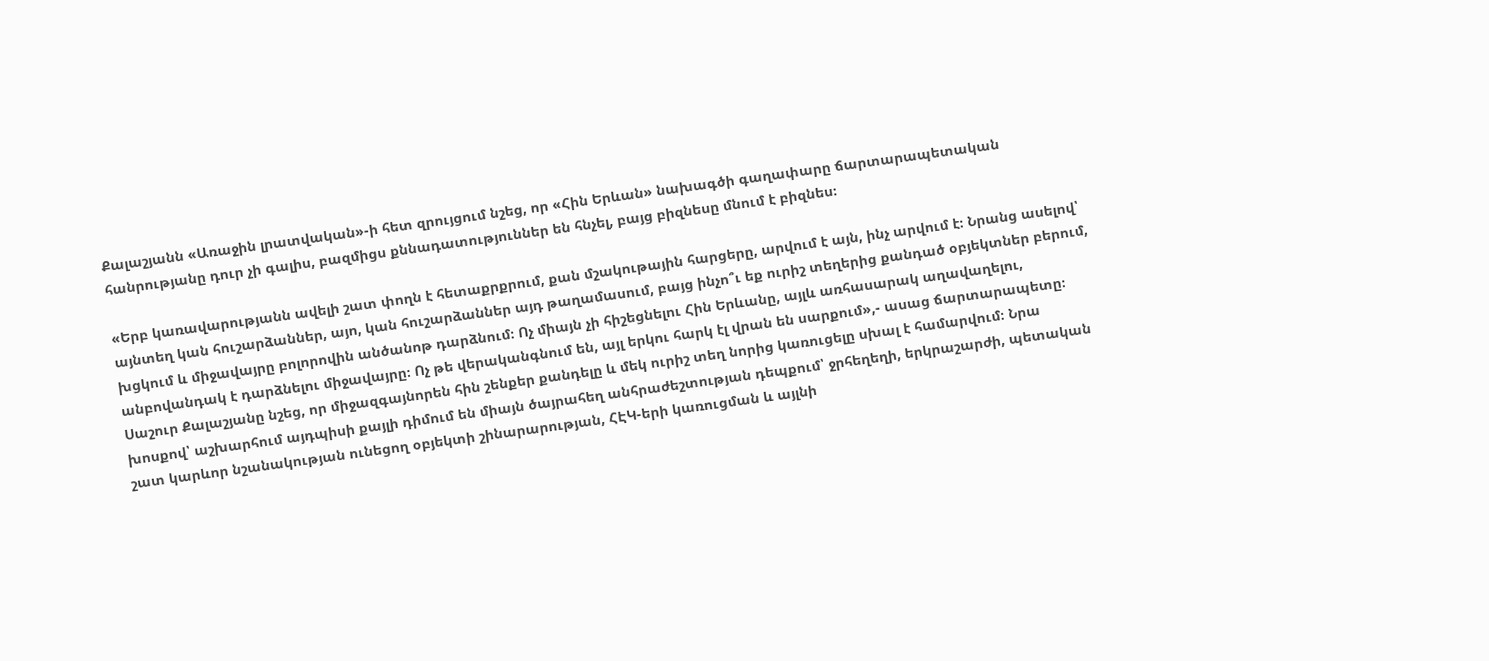Քալաշյանն «Առաջին լրատվական»-ի հետ զրույցում նշեց, որ «Հին Երևան» նախագծի գաղափարը ճարտարապետական հանրությանը դուր չի գալիս, բազմիցս քննադատություններ են հնչել, բայց բիզնեսը մնում է բիզնես։

«Երբ կառավարությանն ավելի շատ փողն է հետաքրքրում, քան մշակութային հարցերը, արվում է այն, ինչ արվում է։ Նրանց ասելով՝ այնտեղ կան հուշարձաններ, այո, կան հուշարձաններ այդ թաղամասում, բայց ինչո՞ւ եք ուրիշ տեղերից քանդած օբյեկտներ բերում, խցկում և միջավայրը բոլորովին անծանոթ դարձնում։ Ոչ միայն չի հիշեցնելու Հին Երևանը, այլև առհասարակ աղավաղելու, անբովանդակ է դարձնելու միջավայրը։ Ոչ թե վերականգնում են, այլ երկու հարկ էլ վրան են սարքում»,- ասաց ճարտարապետը։
Սաշուր Քալաշյանը նշեց, որ միջազգայնորեն հին շենքեր քանդելը և մեկ ուրիշ տեղ նորից կառուցելը սխալ է համարվում։ Նրա խոսքով՝ աշխարհում այդպիսի քայլի դիմում են միայն ծայրահեղ անհրաժեշտության դեպքում՝ ջրհեղեղի, երկրաշարժի, պետական շատ կարևոր նշանակության ունեցող օբյեկտի շինարարության, ՀԷԿ-երի կառուցման և այլնի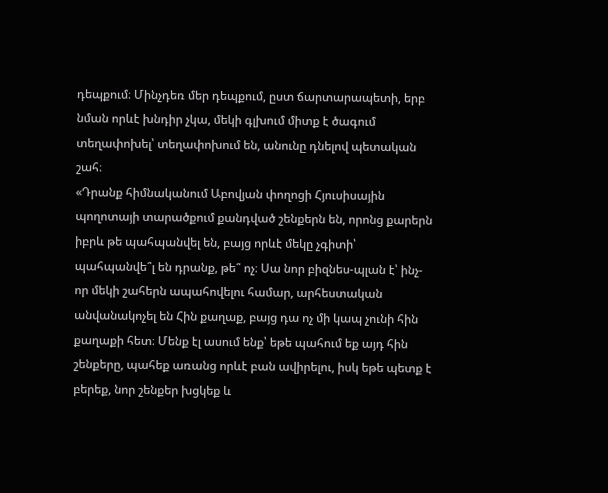դեպքում։ Մինչդեռ մեր դեպքում, ըստ ճարտարապետի, երբ նման որևէ խնդիր չկա, մեկի գլխում միտք է ծագում տեղափոխել՝ տեղափոխում են, անունը դնելով պետական շահ։
«Դրանք հիմնականում Աբովյան փողոցի Հյուսիսային պողոտայի տարածքում քանդված շենքերն են, որոնց քարերն իբրև թե պահպանվել են, բայց որևէ մեկը չգիտի՝ պահպանվե՞լ են դրանք, թե՞ ոչ։ Սա նոր բիզնես-պլան է՝ ինչ-որ մեկի շահերն ապահովելու համար, արհեստական անվանակոչել են Հին քաղաք, բայց դա ոչ մի կապ չունի հին քաղաքի հետ։ Մենք էլ ասում ենք՝ եթե պահում եք այդ հին շենքերը, պահեք առանց որևէ բան ավիրելու, իսկ եթե պետք է բերեք, նոր շենքեր խցկեք և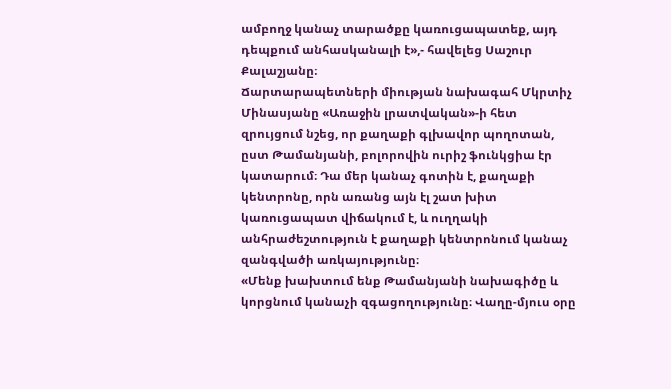ամբողջ կանաչ տարածքը կառուցապատեք, այդ դեպքում անհասկանալի է»,- հավելեց Սաշուր Քալաշյանը։
Ճարտարապետների միության նախագահ Մկրտիչ Մինասյանը «Առաջին լրատվական»-ի հետ զրույցում նշեց, որ քաղաքի գլխավոր պողոտան, ըստ Թամանյանի, բոլորովին ուրիշ ֆունկցիա էր կատարում։ Դա մեր կանաչ գոտին է, քաղաքի կենտրոնը, որն առանց այն էլ շատ խիտ կառուցապատ վիճակում է, և ուղղակի անհրաժեշտություն է քաղաքի կենտրոնում կանաչ զանգվածի առկայությունը։
«Մենք խախտում ենք Թամանյանի նախագիծը և կորցնում կանաչի զգացողությունը։ Վաղը-մյուս օրը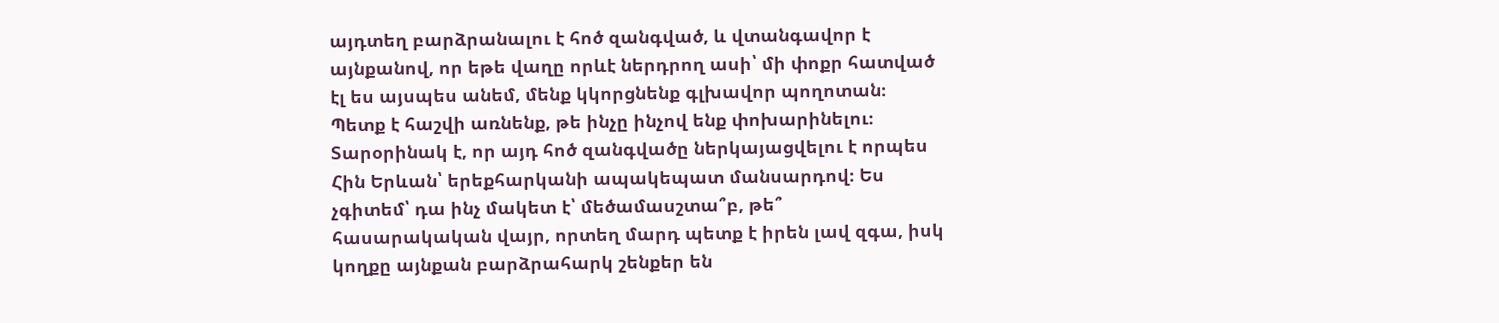այդտեղ բարձրանալու է հոծ զանգված, և վտանգավոր է այնքանով, որ եթե վաղը որևէ ներդրող ասի՝ մի փոքր հատված էլ ես այսպես անեմ, մենք կկորցնենք գլխավոր պողոտան։ Պետք է հաշվի առնենք, թե ինչը ինչով ենք փոխարինելու։ Տարօրինակ է, որ այդ հոծ զանգվածը ներկայացվելու է որպես Հին Երևան՝ երեքհարկանի ապակեպատ մանսարդով։ Ես չգիտեմ՝ դա ինչ մակետ է՝ մեծամասշտա՞բ, թե՞ հասարակական վայր, որտեղ մարդ պետք է իրեն լավ զգա, իսկ կողքը այնքան բարձրահարկ շենքեր են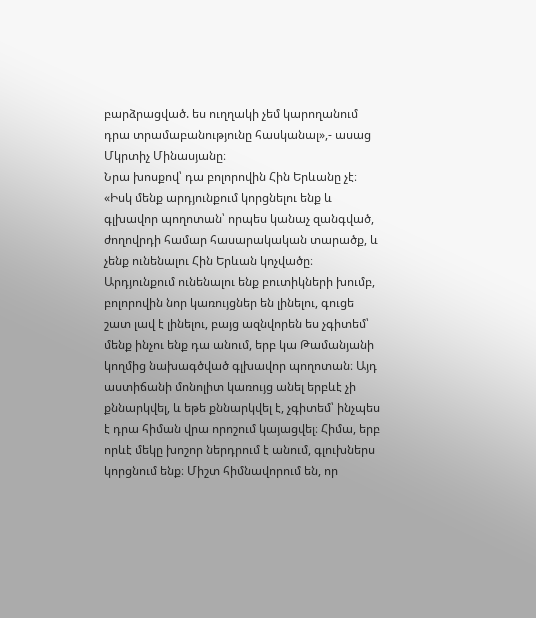բարձրացված. ես ուղղակի չեմ կարողանում դրա տրամաբանությունը հասկանալ»,- ասաց Մկրտիչ Մինասյանը։
Նրա խոսքով՝ դա բոլորովին Հին Երևանը չէ։
«Իսկ մենք արդյունքում կորցնելու ենք և գլխավոր պողոտան՝ որպես կանաչ զանգված, ժողովրդի համար հասարակական տարածք, և չենք ունենալու Հին Երևան կոչվածը։ Արդյունքում ունենալու ենք բուտիկների խումբ, բոլորովին նոր կառույցներ են լինելու, գուցե շատ լավ է լինելու, բայց ազնվորեն ես չգիտեմ՝ մենք ինչու ենք դա անում, երբ կա Թամանյանի կողմից նախագծված գլխավոր պողոտան։ Այդ աստիճանի մոնոլիտ կառույց անել երբևէ չի քննարկվել, և եթե քննարկվել է, չգիտեմ՝ ինչպես է դրա հիման վրա որոշում կայացվել։ Հիմա, երբ որևէ մեկը խոշոր ներդրում է անում, գլուխներս կորցնում ենք։ Միշտ հիմնավորում են, որ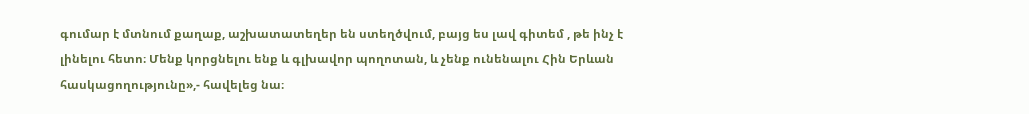գումար է մտնում քաղաք, աշխատատեղեր են ստեղծվում, բայց ես լավ գիտեմ , թե ինչ է լինելու հետո։ Մենք կորցնելու ենք և գլխավոր պողոտան, և չենք ունենալու Հին Երևան հասկացողությունը»,- հավելեց նա։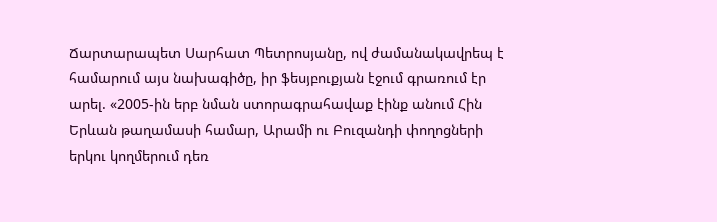Ճարտարապետ Սարհատ Պետրոսյանը, ով ժամանակավրեպ է համարում այս նախագիծը, իր ֆեսյբուքյան էջում գրառում էր արել. «2005-ին երբ նման ստորագրահավաք էինք անում Հին Երևան թաղամասի համար, Արամի ու Բուզանդի փողոցների երկու կողմերում դեռ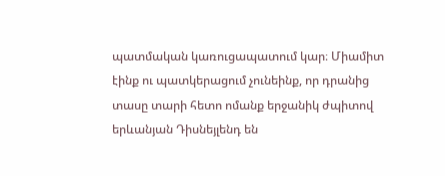պատմական կառուցապատում կար։ Միամիտ էինք ու պատկերացում չունեինք, որ դրանից տասը տարի հետո ոմանք երջանիկ ժպիտով երևանյան Դիսնեյլենդ են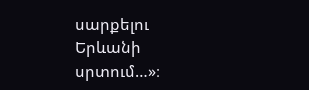սարքելու Երևանի սրտում…»։